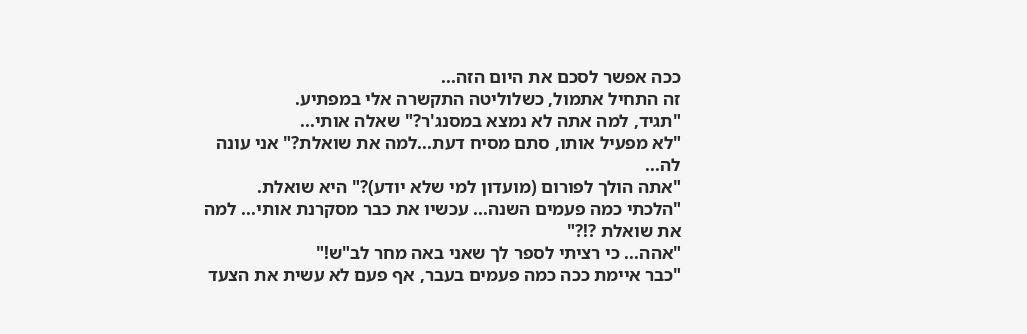ככה אפשר לסכם את היום הזה...
זה התחיל אתמול, כשלוליטה התקשרה אלי במפתיע.
"תגיד, למה אתה לא נמצא במסנג'ר?" שאלה אותי...
"לא מפעיל אותו, סתם מסיח דעת...למה את שואלת?" אני עונה לה...
"אתה הולך לפורום (מועדון למי שלא יודע)?" היא שואלת.
"הלכתי כמה פעמים השנה... עכשיו את כבר מסקרנת אותי... למה את שואלת ?!?"
"אהה... כי רציתי לספר לך שאני באה מחר לב"ש!"
"כבר איימת ככה כמה פעמים בעבר, אף פעם לא עשית את הצעד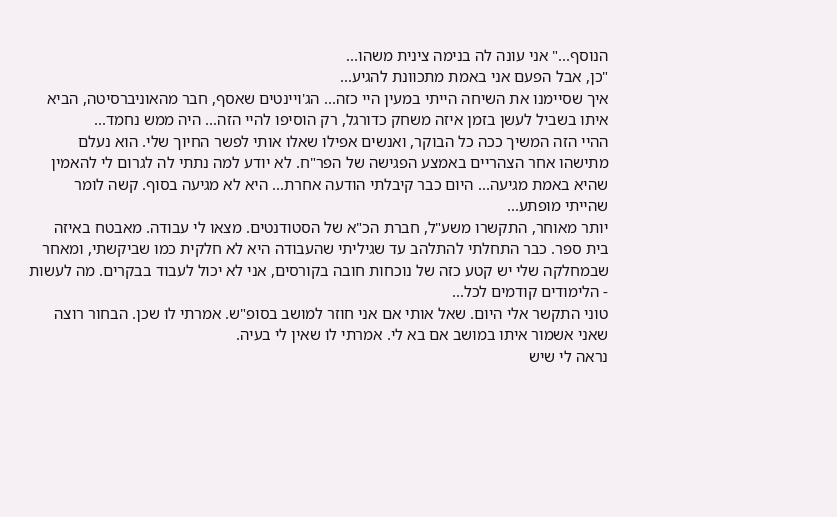הנוסף..." אני עונה לה בנימה צינית משהו...
"כן, אבל הפעם אני באמת מתכוונת להגיע...
איך שסיימנו את השיחה הייתי במעין היי כזה... הג'ויינטים שאסף, חבר מהאוניברסיטה, הביא איתו בשביל לעשן בזמן איזה משחק כדורגל, רק הוסיפו להיי הזה... היה ממש נחמד...
ההיי הזה המשיך ככה כל הבוקר, ואנשים אפילו שאלו אותי לפשר החיוך שלי. הוא נעלם מתישהו אחר הצהריים באמצע הפגישה של הפר"ח. לא יודע למה נתתי לה לגרום לי להאמין שהיא באמת מגיעה... היום כבר קיבלתי הודעה אחרת... היא לא מגיעה בסוף. קשה לומר שהייתי מופתע...
יותר מאוחר, התקשרו משע"ל, חברת הכ"א של הסטודנטים. מצאו לי עבודה. מאבטח באיזה בית ספר. כבר התחלתי להתלהב עד שגיליתי שהעבודה היא לא חלקית כמו שביקשתי, ומאחר שבמחלקה שלי יש קטע כזה של נוכחות חובה בקורסים, אני לא יכול לעבוד בבקרים. מה לעשות - הלימודים קודמים לכל...
טוני התקשר אלי היום. שאל אותי אם אני חוזר למושב בסופ"ש. אמרתי לו שכן. הבחור רוצה שאני אשמור איתו במושב אם בא לי. אמרתי לו שאין לי בעיה.
נראה לי שיש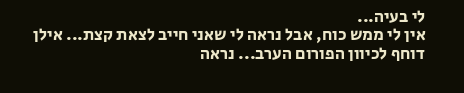לי בעיה...
אין לי ממש כוח, אבל נראה לי שאני חייב לצאת קצת... אילן דוחף לכיוון הפורום הערב... נראה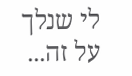לי שנלך על זה...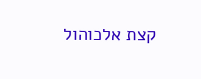קצת אלכוהול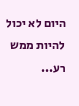היום לא יכול להיות ממש רע...